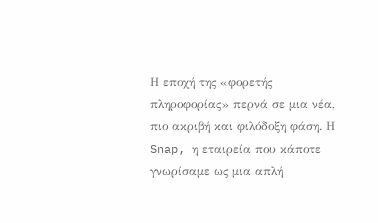Η εποχή της «φορετής πληροφορίας» περνά σε μια νέα, πιο ακριβή και φιλόδοξη φάση. Η Snap, η εταιρεία που κάποτε γνωρίσαμε ως μια απλή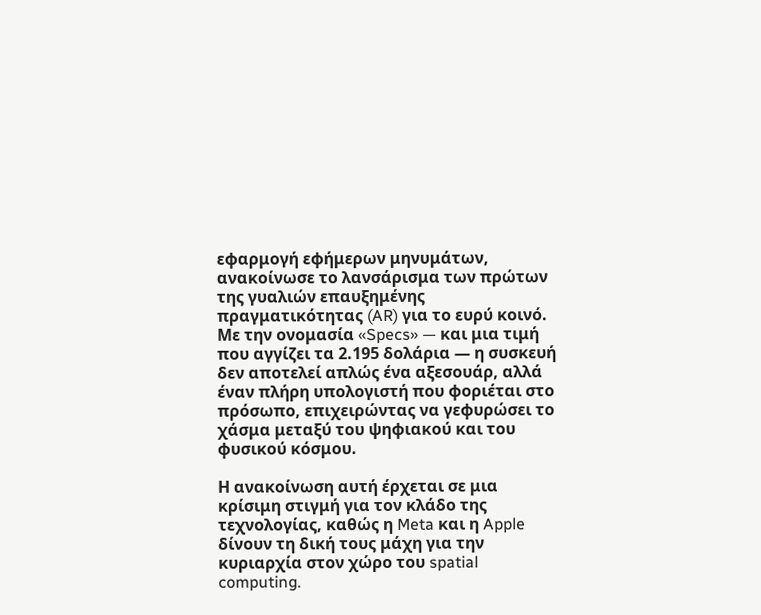εφαρμογή εφήμερων μηνυμάτων, ανακοίνωσε το λανσάρισμα των πρώτων της γυαλιών επαυξημένης πραγματικότητας (AR) για το ευρύ κοινό. Με την ονομασία «Specs» — και μια τιμή που αγγίζει τα 2.195 δολάρια — η συσκευή δεν αποτελεί απλώς ένα αξεσουάρ, αλλά έναν πλήρη υπολογιστή που φοριέται στο πρόσωπο, επιχειρώντας να γεφυρώσει το χάσμα μεταξύ του ψηφιακού και του φυσικού κόσμου.

Η ανακοίνωση αυτή έρχεται σε μια κρίσιμη στιγμή για τον κλάδο της τεχνολογίας, καθώς η Meta και η Apple δίνουν τη δική τους μάχη για την κυριαρχία στον χώρο του spatial computing.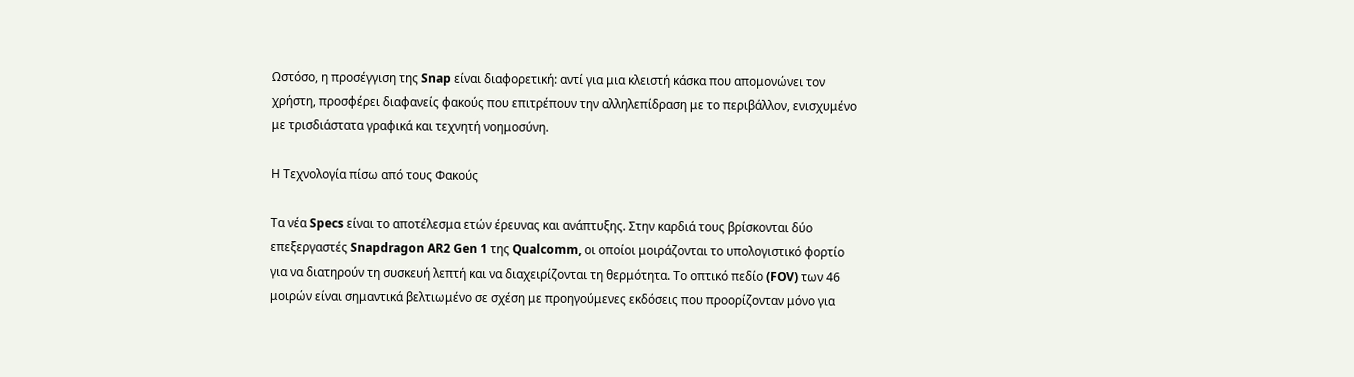Ωστόσο, η προσέγγιση της Snap είναι διαφορετική: αντί για μια κλειστή κάσκα που απομονώνει τον χρήστη, προσφέρει διαφανείς φακούς που επιτρέπουν την αλληλεπίδραση με το περιβάλλον, ενισχυμένο με τρισδιάστατα γραφικά και τεχνητή νοημοσύνη.

Η Τεχνολογία πίσω από τους Φακούς

Τα νέα Specs είναι το αποτέλεσμα ετών έρευνας και ανάπτυξης. Στην καρδιά τους βρίσκονται δύο επεξεργαστές Snapdragon AR2 Gen 1 της Qualcomm, οι οποίοι μοιράζονται το υπολογιστικό φορτίο για να διατηρούν τη συσκευή λεπτή και να διαχειρίζονται τη θερμότητα. Το οπτικό πεδίο (FOV) των 46 μοιρών είναι σημαντικά βελτιωμένο σε σχέση με προηγούμενες εκδόσεις που προορίζονταν μόνο για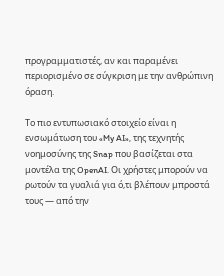προγραμματιστές, αν και παραμένει περιορισμένο σε σύγκριση με την ανθρώπινη όραση.

Το πιο εντυπωσιακό στοιχείο είναι η ενσωμάτωση του «My AI», της τεχνητής νοημοσύνης της Snap που βασίζεται στα μοντέλα της OpenAI. Οι χρήστες μπορούν να ρωτούν τα γυαλιά για ό,τι βλέπουν μπροστά τους — από την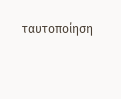ταυτοποίηση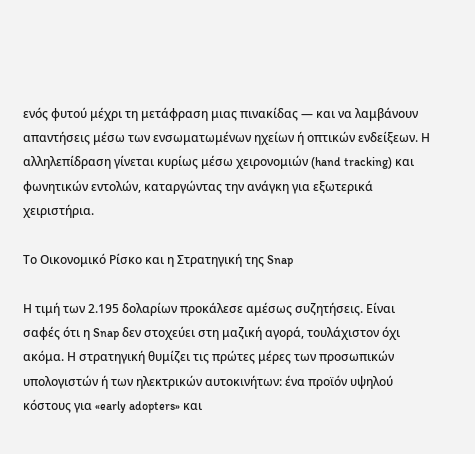ενός φυτού μέχρι τη μετάφραση μιας πινακίδας — και να λαμβάνουν απαντήσεις μέσω των ενσωματωμένων ηχείων ή οπτικών ενδείξεων. Η αλληλεπίδραση γίνεται κυρίως μέσω χειρονομιών (hand tracking) και φωνητικών εντολών, καταργώντας την ανάγκη για εξωτερικά χειριστήρια.

Το Οικονομικό Ρίσκο και η Στρατηγική της Snap

Η τιμή των 2.195 δολαρίων προκάλεσε αμέσως συζητήσεις. Είναι σαφές ότι η Snap δεν στοχεύει στη μαζική αγορά, τουλάχιστον όχι ακόμα. Η στρατηγική θυμίζει τις πρώτες μέρες των προσωπικών υπολογιστών ή των ηλεκτρικών αυτοκινήτων: ένα προϊόν υψηλού κόστους για «early adopters» και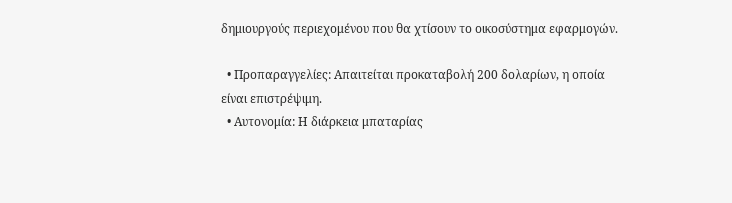δημιουργούς περιεχομένου που θα χτίσουν το οικοσύστημα εφαρμογών.

  • Προπαραγγελίες: Απαιτείται προκαταβολή 200 δολαρίων, η οποία είναι επιστρέψιμη.
  • Αυτονομία: Η διάρκεια μπαταρίας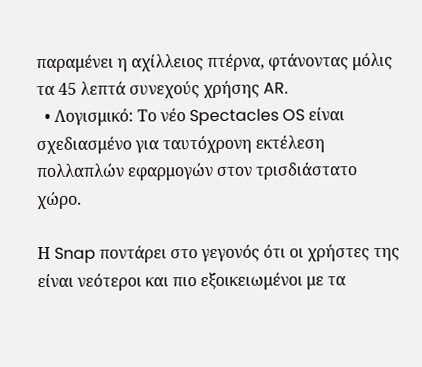παραμένει η αχίλλειος πτέρνα, φτάνοντας μόλις τα 45 λεπτά συνεχούς χρήσης AR.
  • Λογισμικό: Το νέο Spectacles OS είναι σχεδιασμένο για ταυτόχρονη εκτέλεση πολλαπλών εφαρμογών στον τρισδιάστατο χώρο.

Η Snap ποντάρει στο γεγονός ότι οι χρήστες της είναι νεότεροι και πιο εξοικειωμένοι με τα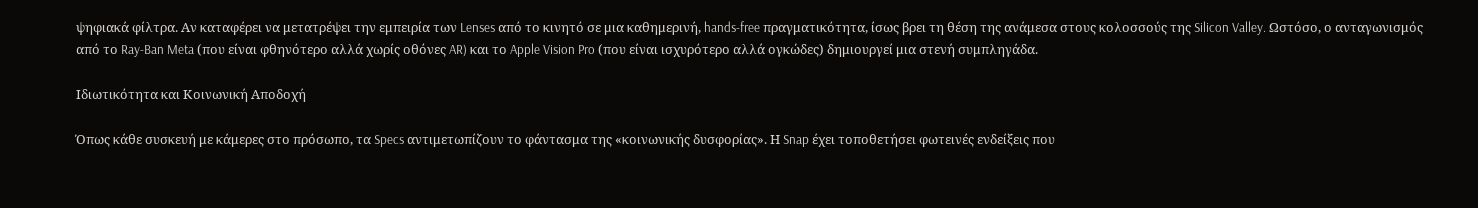ψηφιακά φίλτρα. Αν καταφέρει να μετατρέψει την εμπειρία των Lenses από το κινητό σε μια καθημερινή, hands-free πραγματικότητα, ίσως βρει τη θέση της ανάμεσα στους κολοσσούς της Silicon Valley. Ωστόσο, ο ανταγωνισμός από το Ray-Ban Meta (που είναι φθηνότερο αλλά χωρίς οθόνες AR) και το Apple Vision Pro (που είναι ισχυρότερο αλλά ογκώδες) δημιουργεί μια στενή συμπληγάδα.

Ιδιωτικότητα και Κοινωνική Αποδοχή

Όπως κάθε συσκευή με κάμερες στο πρόσωπο, τα Specs αντιμετωπίζουν το φάντασμα της «κοινωνικής δυσφορίας». Η Snap έχει τοποθετήσει φωτεινές ενδείξεις που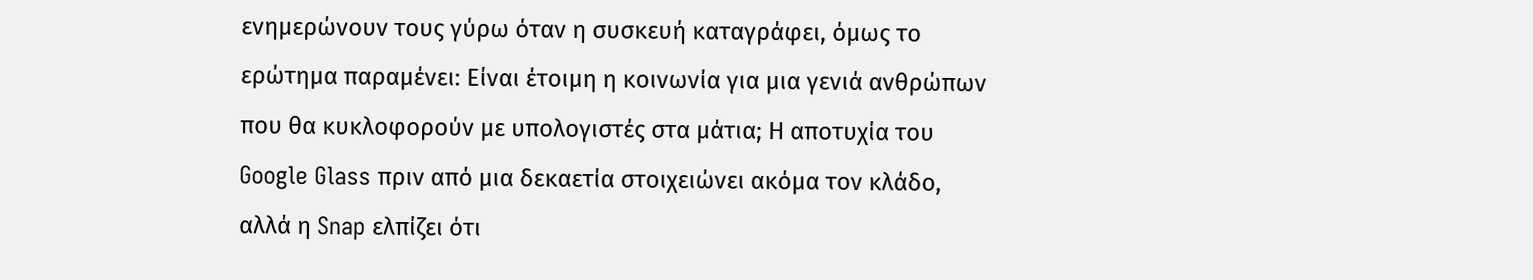ενημερώνουν τους γύρω όταν η συσκευή καταγράφει, όμως το ερώτημα παραμένει: Είναι έτοιμη η κοινωνία για μια γενιά ανθρώπων που θα κυκλοφορούν με υπολογιστές στα μάτια; Η αποτυχία του Google Glass πριν από μια δεκαετία στοιχειώνει ακόμα τον κλάδο, αλλά η Snap ελπίζει ότι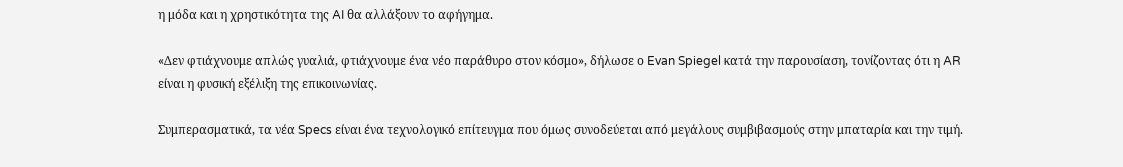η μόδα και η χρηστικότητα της AI θα αλλάξουν το αφήγημα.

«Δεν φτιάχνουμε απλώς γυαλιά, φτιάχνουμε ένα νέο παράθυρο στον κόσμο», δήλωσε ο Evan Spiegel κατά την παρουσίαση, τονίζοντας ότι η AR είναι η φυσική εξέλιξη της επικοινωνίας.

Συμπερασματικά, τα νέα Specs είναι ένα τεχνολογικό επίτευγμα που όμως συνοδεύεται από μεγάλους συμβιβασμούς στην μπαταρία και την τιμή.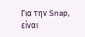Για την Snap, είναι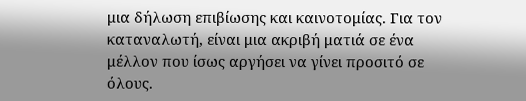μια δήλωση επιβίωσης και καινοτομίας. Για τον καταναλωτή, είναι μια ακριβή ματιά σε ένα μέλλον που ίσως αργήσει να γίνει προσιτό σε όλους.